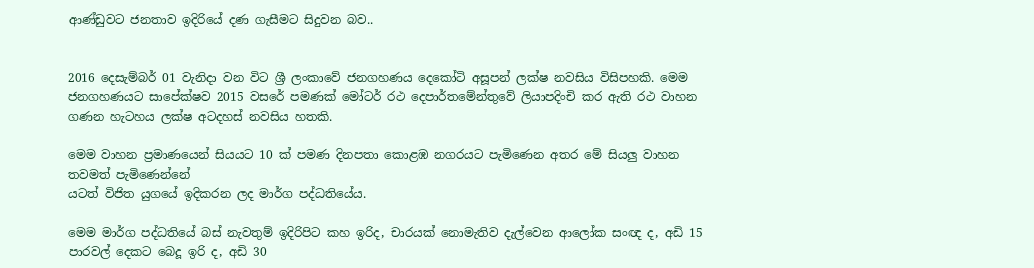ආණ්‌ඩුවට ජනතාව ඉදිරියේ දණ ගැසීමට සිදුවන බව..


2016 දෙසැම්බර් 01 වැනිදා වන විට ශ්‍රී ලංකාවේ ජනගහණය දෙකෝටි අසූපන් ලක්‌ෂ නවසිය විසිපහකි. මෙම ජනගහණයට සාපේක්‌ෂව 2015 වසරේ පමණක්‌ මෝටර් රථ දෙපාර්තමේන්තුවේ ලියාපදිංචි කර ඇති රථ වාහන ගණන හැටහය ලක්‌ෂ අටදහස්‌ නවසිය හතකි.

මෙම වාහන ප්‍රමාණයෙන් සියයට 10 ක්‌ පමණ දිනපතා කොළඹ නගරයට පැමිණෙන අතර මේ සියලු වාහන තවමත් පැමිණෙන්නේ
යටත් විජිත යුගයේ ඉදිකරන ලද මාර්ග පද්ධතියේය.

මෙම මාර්ග පද්ධතියේ බස්‌ නැවතුම් ඉදිරිපිට කහ ඉරිද, චාරයක්‌ නොමැතිව දැල්වෙන ආලෝක සංඥ ද, අඩි 15 පාරවල් දෙකට බෙදූ ඉරි ද, අඩි 30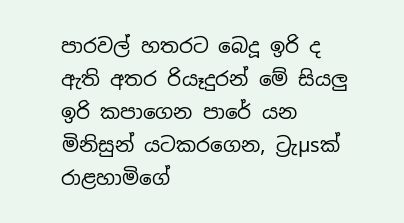පාරවල් හතරට බෙදූ ඉරි ද ඇති අතර රියෑදුරන් මේ සියලු ඉරි කපාගෙන පාරේ යන මිනිසුන් යටකරගෙන, ට්‍රැµsක්‌ රාළහාමිගේ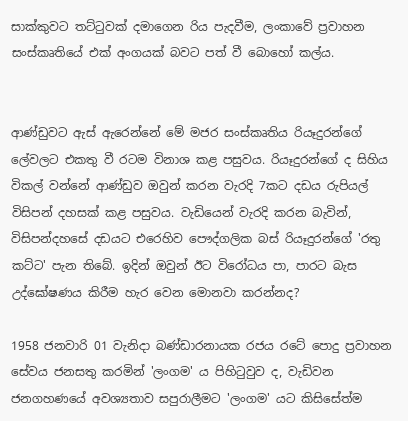සාක්‌කුවට තට්‌ටුවක්‌ දමාගෙන රිය පැදවීම, ලංකාවේ ප්‍රවාහන සංස්‌කෘතියේ එක්‌ අංගයක්‌ බවට පත් වී බොහෝ කල්ය.


ආණ්‌ඩුවට ඇස්‌ ඇරෙන්නේ මේ මජර සංස්‌කෘතිය රියෑදුරන්ගේ ලේවලට එකතු වී රටම විනාශ කළ පසුවය. රියෑදුරන්ගේ ද සිහිය විකල් වන්නේ ආණ්‌ඩුව ඔවුන් කරන වැරදි 7කට දඩය රුපියල් විසිපන් දහසක්‌ කළ පසුවය. වැඩියෙන් වැරදි කරන බැවින්, විසිපන්දහසේ දඩයට එරෙහිව පෞද්ගලික බස්‌ රියෑදුරන්ගේ 'රතු කට්‌ට' පැන තිබේ. ඉදින් ඔවුන් ඊට විරෝධය පා, පාරට බැස උද්ඝෝෂණය කිරීම හැර වෙන මොනවා කරන්නද?

1958 ජනවාරි 01 වැනිදා බණ්‌ඩාරනායක රජය රටේ පොදු ප්‍රවාහන සේවය ජනසතු කරමින් 'ලංගම' ය පිහිටුවුව ද, වැඩිවන ජනගහණයේ අවශ්‍යතාව සපුරාලීමට 'ලංගම' යට කිසිසේත්ම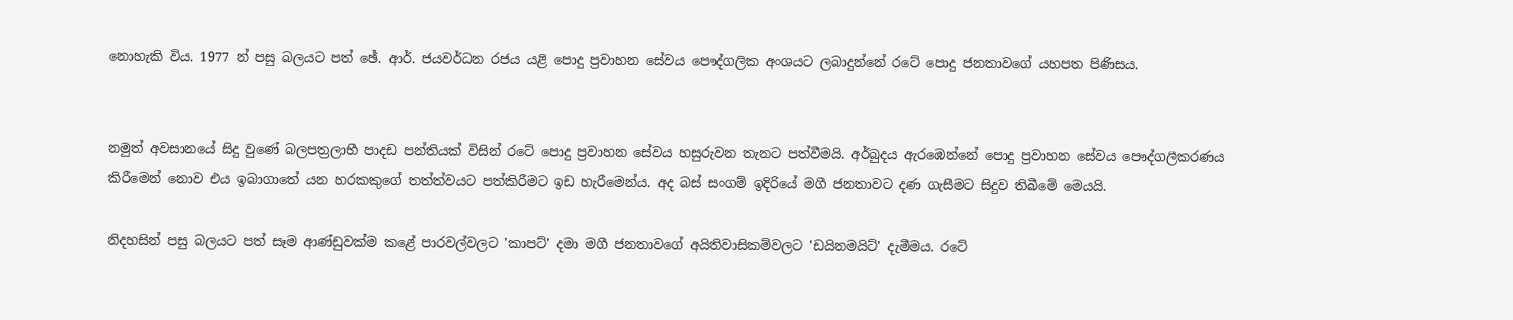නොහැකි විය. 1977 න් පසු බලයට පත් ඡේ. ආර්. ජයවර්ධන රජය යළි පොදු ප්‍රවාහන සේවය පෞද්ගලික අංශයට ලබාදුන්නේ රටේ පොදු ජනතාවගේ යහපත පිණිසය.


නමුත් අවසානයේ සිදු වුණේ බලපත්‍රලාභී පාදඩ පන්තියක්‌ විසින් රටේ පොදු ප්‍රවාහන සේවය හසුරුවන තැනට පත්වීමයි. අර්බුදය ඇරඹෙන්නේ පොදු ප්‍රවාහන සේවය පෞද්ගලීකරණය කිරීමෙන් නොව එය ඉබාගාතේ යන හරකකුගේ තත්ත්වයට පත්කිරීමට ඉඩ හැරීමෙන්ය. අද බස්‌ සංගම් ඉදිරියේ මගී ජනතාවට දණ ගැසීමට සිදුව තිබීමේ මෙයයි.

නිදහසින් පසු බලයට පත් සෑම ආණ්‌ඩුවක්‌ම කළේ පාරවල්වලට 'කාපට්‌' දමා මගී ජනතාවගේ අයිතිවාසිකම්වලට 'ඩයිනමයිට්‌' දැමීමය. රටේ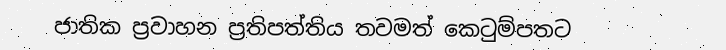ජාතික ප්‍රවාහන ප්‍රතිපත්තිය තවමත් කෙටුම්පතට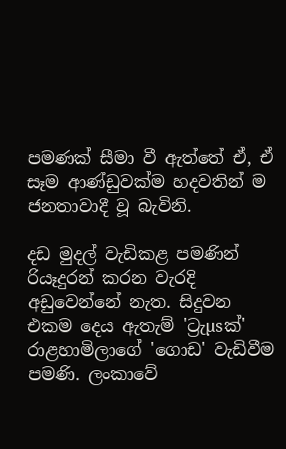පමණක්‌ සීමා වී ඇත්තේ ඒ, ඒ සෑම ආණ්‌ඩුවක්‌ම හදවතින් ම ජනතාවාදී වූ බැවිනි.

දඩ මුදල් වැඩිකළ පමණින් රියෑදුරන් කරන වැරදි අඩුවෙන්නේ නැත. සිදුවන එකම දෙය ඇතැම් 'ට්‍රැµsක්‌' රාළහාමිලාගේ 'ගොඩ' වැඩිවීම පමණි. ලංකාවේ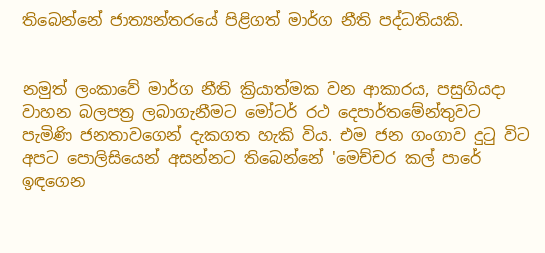තිබෙන්නේ ජාත්‍යන්තරයේ පිළිගත් මාර්ග නීති පද්ධතියකි.


නමුත් ලංකාවේ මාර්ග නීති ක්‍රියාත්මක වන ආකාරය, පසුගියදා වාහන බලපත්‍ර ලබාගැනීමට මෝටර් රථ දෙපාර්තමේන්තුවට පැමිණි ජනතාවගෙන් දැකගත හැකි විය. එම ජන ගංගාව දුටු විට අපට පොලිසියෙන් අසන්නට තිබෙන්නේ 'මෙච්චර කල් පාරේ ඉඳගෙන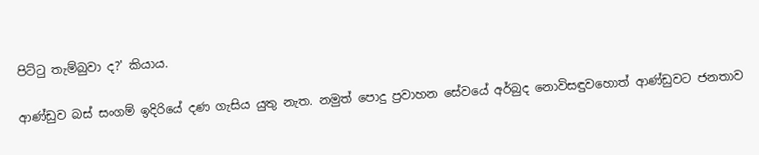පිට්‌ටු තැම්බුවා ද?' කියාය.

ආණ්‌ඩුව බස්‌ සංගම් ඉදිරියේ දණ ගැසිය යුතු නැත. නමුත් පොදු ප්‍රවාහන සේවයේ අර්බුද නොවිසඳුවහොත් ආණ්‌ඩුවට ජනතාව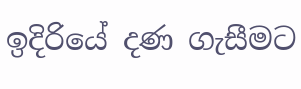ඉදිරියේ දණ ගැසීමට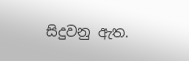සිදුවනු ඇත.